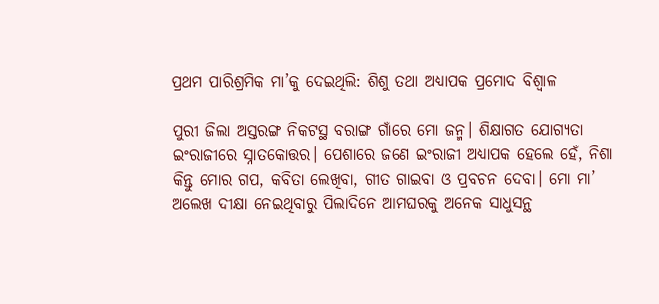ପ୍ରଥମ ପାରିଶ୍ରମିକ ମା’କୁ ଦେଇଥିଲି: ଶିଶୁ ତଥା ଅଧ୍ୟାପକ ପ୍ରମୋଦ ବିଶ୍ୱାଳ

ପୁରୀ ଜିଲା ଅସ୍ତରଙ୍ଗ ନିକଟସ୍ଥ ବରାଙ୍ଗ ଗାଁରେ ମୋ ଜନ୍ମ। ଶିକ୍ଷାଗତ ଯୋଗ୍ୟତା ଇଂରାଜୀରେ ସ୍ନାତକୋତ୍ତର। ପେଶାରେ ଜଣେ ଇଂରାଜୀ ଅଧ୍ୟାପକ ହେଲେ ହେଁ, ନିଶା କିନ୍ତୁ ମୋର ଗପ, କବିତା ଲେଖିବା, ଗୀତ ଗାଇବା ଓ ପ୍ରବଚନ ଦେବା। ମୋ ମା’ ଅଲେଖ ଦୀକ୍ଷା ନେଇଥିବାରୁ ପିଲାଦିନେ ଆମଘରକୁ ଅନେକ ସାଧୁସନ୍ଥ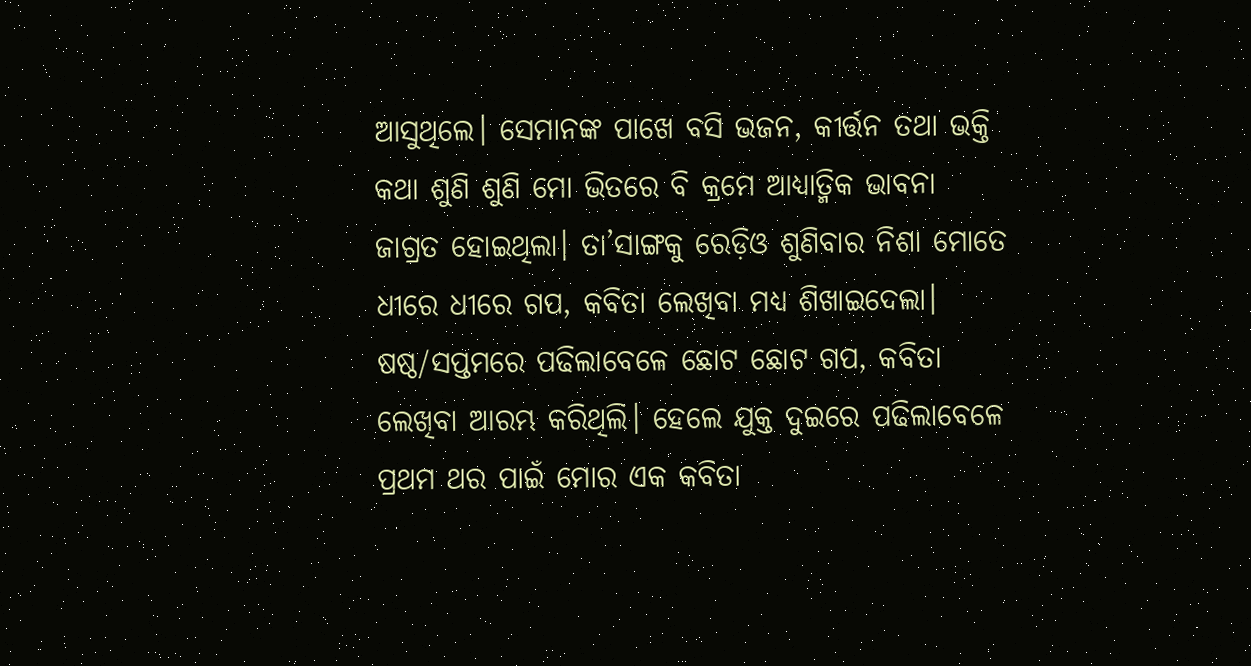ଆସୁଥିଲେ। ସେମାନଙ୍କ ପାଖେ ବସି ଭଜନ, କୀର୍ତ୍ତନ ତଥା ଭକ୍ତି କଥା ଶୁଣି ଶୁଣି ମୋ ଭିତରେ ବି କ୍ରମେ ଆଧ୍ୟାତ୍ମିକ ଭାବନା ଜାଗ୍ରତ ହୋଇଥିଲା। ତା’ସାଙ୍ଗକୁ ରେଡ଼ିଓ ଶୁଣିବାର ନିଶା ମୋତେ ଧୀରେ ଧୀରେ ଗପ, କବିତା ଲେଖିବା ମଧ୍ୟ ଶିଖାଇଦେଲା। ଷଷ୍ଠ/ସପ୍ତମରେ ପଢିଲାବେଳେ ଛୋଟ ଛୋଟ ଗପ, କବିତା ଲେଖିବା ଆରମ୍ଭ କରିଥିଲି। ହେଲେ ଯୁକ୍ତ ଦୁଇରେ ପଢିଲାବେଳେ ପ୍ରଥମ ଥର ପାଇଁ ମୋର ଏକ କବିତା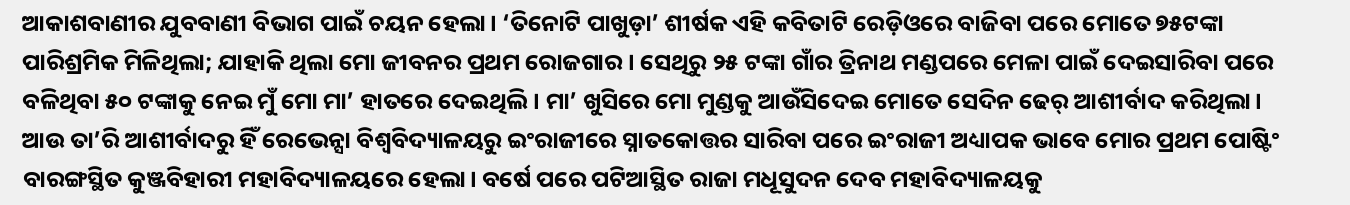ଆକାଶବାଣୀର ଯୁବବାଣୀ ବିଭାଗ ପାଇଁ ଚୟନ ହେଲା। ‘ତିନୋଟି ପାଖୁଡ଼ା’ ଶୀର୍ଷକ ଏହି କବିତାଟି ରେଡ଼ିଓରେ ବାଜିବା ପରେ ମୋତେ ୭୫ଟଙ୍କା ପାରିଶ୍ରମିକ ମିଳିଥିଲା; ଯାହାକି ଥିଲା ମୋ ଜୀବନର ପ୍ରଥମ ରୋଜଗାର। ସେଥିରୁ ୨୫ ଟଙ୍କା ଗାଁର ତ୍ରିନାଥ ମଣ୍ଡପରେ ମେଳା ପାଇଁ ଦେଇସାରିବା ପରେ ବଳିଥିବା ୫୦ ଟଙ୍କାକୁ ନେଇ ମୁଁ ମୋ ମା’ ହାତରେ ଦେଇଥିଲି। ମା’ ଖୁସିରେ ମୋ ମୁଣ୍ଡକୁ ଆଉଁସିଦେଇ ମୋତେ ସେଦିନ ଢେର୍‌ ଆଶୀର୍ବାଦ କରିଥିଲା। ଆଉ ତା’ରି ଆଶୀର୍ବାଦରୁ ହିଁ ରେଭେନ୍ସା ବିଶ୍ୱବିଦ୍ୟାଳୟରୁ ଇଂରାଜୀରେ ସ୍ନାତକୋତ୍ତର ସାରିବା ପରେ ଇଂରାଜୀ ଅଧ୍ୟାପକ ଭାବେ ମୋର ପ୍ରଥମ ପୋଷ୍ଟିଂ ବାରଙ୍ଗସ୍ଥିତ କୁଞ୍ଜବିହାରୀ ମହାବିଦ୍ୟାଳୟରେ ହେଲା। ବର୍ଷେ ପରେ ପଟିଆସ୍ଥିତ ରାଜା ମଧୂସୁଦନ ଦେବ ମହାବିଦ୍ୟାଳୟକୁ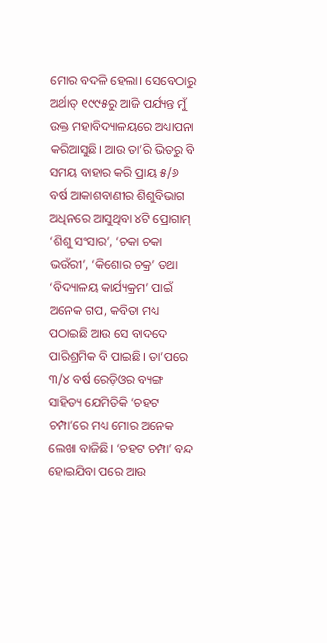ମୋର ବଦଳି ହେଲା। ସେବେଠାରୁ ଅର୍ଥାତ୍‌ ୧୯୯୫ରୁ ଆଜି ପର୍ଯ୍ୟନ୍ତ ମୁଁ ଉକ୍ତ ମହାବିଦ୍ୟାଳୟରେ ଅଧ୍ୟାପନା କରିଆସୁଛି। ଆଉ ତା’ରି ଭିତରୁ ବି ସମୟ ବାହାର କରି ପ୍ରାୟ ୫/୬ ବର୍ଷ ଆକାଶବାଣୀର ଶିଶୁବିଭାଗ ଅଧିନରେ ଆସୁଥିବା ୪ଟି ପ୍ରୋଗାମ୍‌ ‘ଶିଶୁ ସଂସାର’, ‘ଚକା ଚକା ଭଉଁରୀ’, ‘କିଶୋର ଚକ୍ର’ ତଥା ‘ବିଦ୍ୟାଳୟ କାର୍ଯ୍ୟକ୍ରମ’ ପାଇଁ ଅନେକ ଗପ, କବିତା ମଧ୍ୟ ପଠାଇଛି ଆଉ ସେ ବାଦଦେ ପାରିଶ୍ରମିକ ବି ପାଇଛି। ତା’ପରେ ୩/୪ ବର୍ଷ ରେଡ଼ିଓର ବ୍ୟଙ୍ଗ ସାହିତ୍ୟ ଯେମିତିକି ‘ଚହଟ ଚମ୍ପା’ରେ ମଧ୍ୟ ମୋର ଅନେକ ଲେଖା ବାଜିଛି। ‘ଚହଟ ଚମ୍ପା’ ବନ୍ଦ ହୋଇଯିବା ପରେ ଆଉ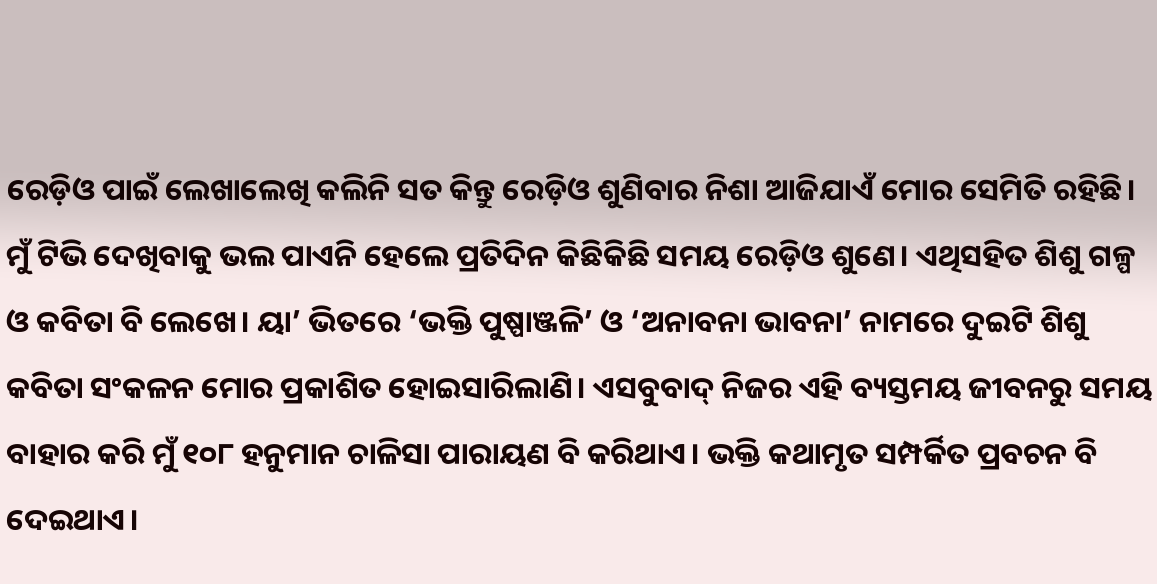ରେଡ଼ିଓ ପାଇଁ ଲେଖାଲେଖି କଲିନି ସତ କିନ୍ତୁ ରେଡ଼ିଓ ଶୁଣିବାର ନିଶା ଆଜିଯାଏଁ ମୋର ସେମିତି ରହିଛି। ମୁଁ ଟିଭି ଦେଖିବାକୁ ଭଲ ପାଏନି ହେଲେ ପ୍ରତିଦିନ କିଛିକିଛି ସମୟ ରେଡ଼ିଓ ଶୁଣେ। ଏଥିସହିତ ଶିଶୁ ଗଳ୍ପ ଓ କବିତା ବି ଲେଖେ। ୟା’ ଭିତରେ ‘ଭକ୍ତି ପୁଷ୍ପାଞ୍ଜଳି’ ଓ ‘ଅନାବନା ଭାବନା’ ନାମରେ ଦୁଇଟି ଶିଶୁ କବିତା ସଂକଳନ ମୋର ପ୍ରକାଶିତ ହୋଇସାରିଲାଣି। ଏସବୁବାଦ୍‌ ନିଜର ଏହି ବ୍ୟସ୍ତମୟ ଜୀବନରୁ ସମୟ ବାହାର କରି ମୁଁ ୧୦୮ ହନୁମାନ ଚାଳିସା ପାରାୟଣ ବି କରିଥାଏ। ଭକ୍ତି କଥାମୃତ ସମ୍ପର୍କିତ ପ୍ରବଚନ ବି ଦେଇଥାଏ।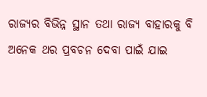ରାଜ୍ୟର ବିଭିନ୍ନ ସ୍ଥାନ ତଥା ରାଜ୍ୟ ବାହାରକୁ ବି ଅନେକ ଥର ପ୍ରବଚନ ଦେବା ପାଇଁ ଯାଇ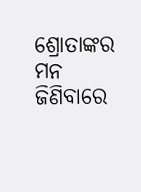ଶ୍ରୋତାଙ୍କର ମନ ଜିଣିବାରେ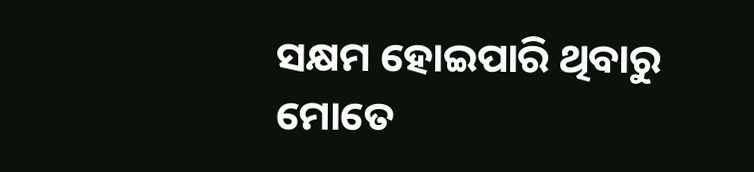ସକ୍ଷମ ହୋଇପାରି ଥିବାରୁ ମୋତେ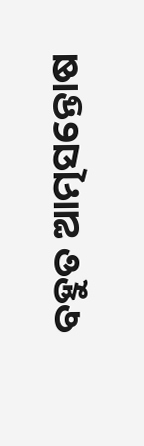ବହୁତ ଆତ୍ମସନ୍ତୋଷ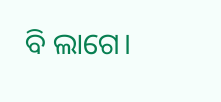ବି ଲାଗେ।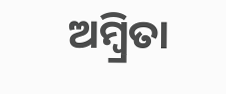ଅମ୍ବ୍ରିତା